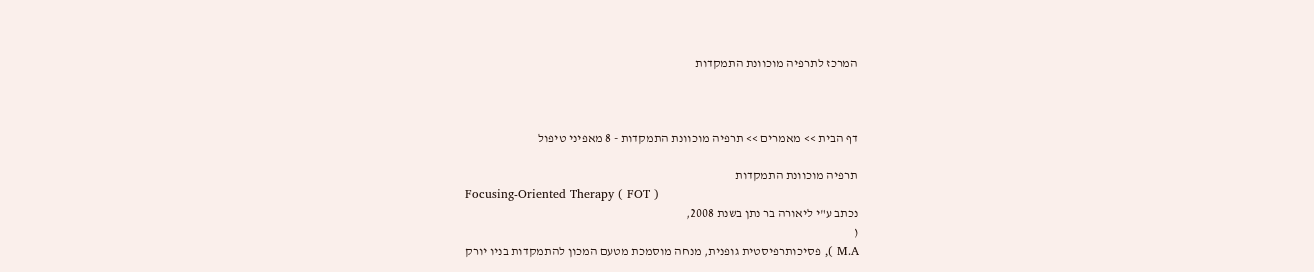המרכז לתרפיה מוכוונת התמקדות



דף הבית >> מאמרים >> תרפיה מוכוונת התמקדות - 8 מאפיני טיפול

תרפיה מוכוונת התמקדות
Focusing-Oriented Therapy ( FOT )
נכתב ע"י ליאורה בר נתן בשנת 2008,
(
M.A ), פסיכותרפיסטית גופנית, מנחה מוסמכת מטעם המכון להתמקדות בניו יורק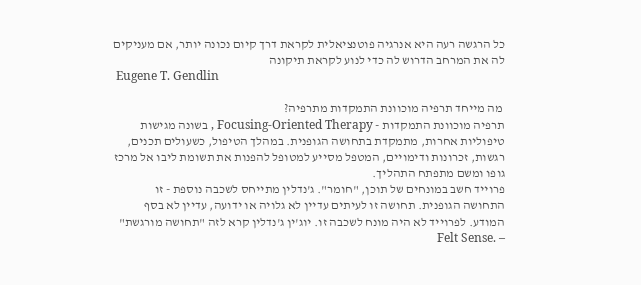כל הרגשה רעה היא אנרגיה פוטנציאלית לקראת דרך קיום נכונה יותר, אם מעניקים לה את המרחב הדרוש לה כדי לנוע לקראת תיקונה
 Eugene T. Gendlin

 מה מייחד תרפיה מוכוונת התמקדות מתרפיה?
תרפיה מוכוונת התמקדות - Focusing-Oriented Therapy , בשונה מגישות טיפוליות אחרות, מתמקדת בתחושה הגופנית. במהלך הטיפול, כשעולים תכנים, רגשות, זכרונות ודימויים, המטפל מסייע למטופל להפנות את תשומת ליבו אל מרכז גופו ומשם מתפתח התהליך.
פרוייד חשב במונחים של תוכן, "חומר". ג'נדלין מתייחס לשכבה נוספת - זו התחושה הגופנית. תחושה זו לעיתים עדיין לא גלויה או ידועה, עדיין לא בסף המודע. לפרוייד לא היה מונח לשכבה זו. יוג'ין ג'נדלין קרא לזה "תחושה מורגשת" – .Felt Sense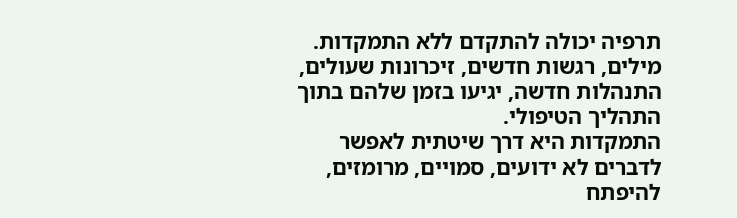תרפיה יכולה להתקדם ללא התמקדות. מילים, רגשות חדשים, זיכרונות שעולים, התנהלות חדשה, יגיעו בזמן שלהם בתוך התהליך הטיפולי.
התמקדות היא דרך שיטתית לאפשר לדברים לא ידועים, סמויים, מרומזים, להיפתח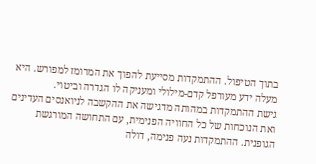בתוך הטיפול. ההתמקדות מסייעת להפוך את המרומז למפורש. היא מעלה ידע מעורפל קדם-מילולי ומעניקה לו הגדרה וביטוי.
גישת ההתמקדות במהותה מדגישה את ההקשבה לניואנסים העדינים ואת הנוכחות של כל החוויה הפנימית, עם התחושה המורגשת הגופנית. ההתמקדות נעה פנימה, דולה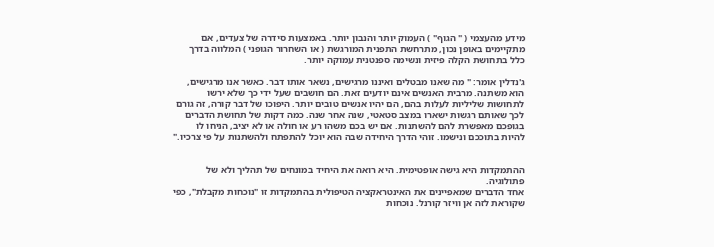מידע מהעצמי ( " הגוף" ) העמוק יותר והנבון יותר. באמצעות סידרה של צעדים, אם מתקיימים באופן נכון, מתרחשת התפנית המורגשת ( או השחרור הגופני ) המלווה בדרך כלל בתחושת הקלה פיזית ונשימה ספנטנית עמוקה יותר.

ג'נדלין אומר: " מה שאנו מבטלים ואיננו מרגישים, נשאר אותו דבר. כאשר אנו מרגישים, הוא משתנה. מרבית האנשים אינם יודעים זאת. הם חושבים שעל ידי כך שלא ירשו לתחושות שליליות לעלות בהם, הם יהיו אנשים טובים יותר. היפוכו של דבר קורה, זה גורם לכך שאותם רגשות ישארו במצב סטאטי, שנה אחר שנה. כמה דקות של תחושת הדברים בגופכם מאפשרת להם להשתנות. אם יש בכם משהו רע או חולה או לא יציב, הניחו לו להיות בתוככם ונישמו. זוהי הדרך היחידה שבה הוא יוכל להתפתח ולהשתנות על פי צרכיו."


ההתמקדות היא גישה אופטימית. היא רואה את היחיד במונחים של תהליך ולא של פתולוגיה.
אחד הדברים שמאפיינים את האינטראקציה הטיפולית בהתמקדות זו "נוכחות מקבלת", כפי שקוראת לזה אן וויזר קורנל. נוכחות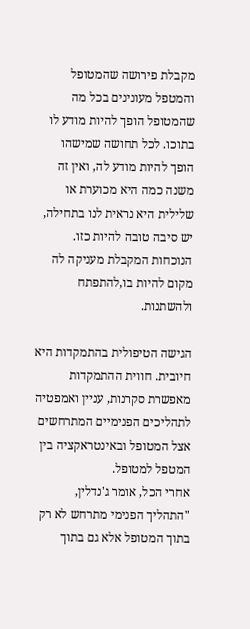מקבלת פירושה שהמטופל והמטפל מעונינים בכל מה שהמטופל הופך להיות מודע לו בתוכו. לכל תחושה שמישהו הופך להיות מודע לה, ואין זה משנה כמה היא מכוערת או שלילית היא נראית לנו בתחילה, יש סיבה טובה להיות כזו. הנוכחות המקבלת מעניקה לה מקום להיות בו,להתפתח ולהשתנות.

הגישה הטיפולית בהתמקדות היא חיובית. חווית ההתמקדות מאפשרת סקרנות, עניין ואמפטיה לתהליכים הפנימיים המתרחשים אצל המטופל ובאינטראקציה בין המטפל למטופל.
אחרי הכל, אומר ג'נדלין, "התהליך הפנימי מתרחש לא רק בתוך המטופל אלא גם בתוך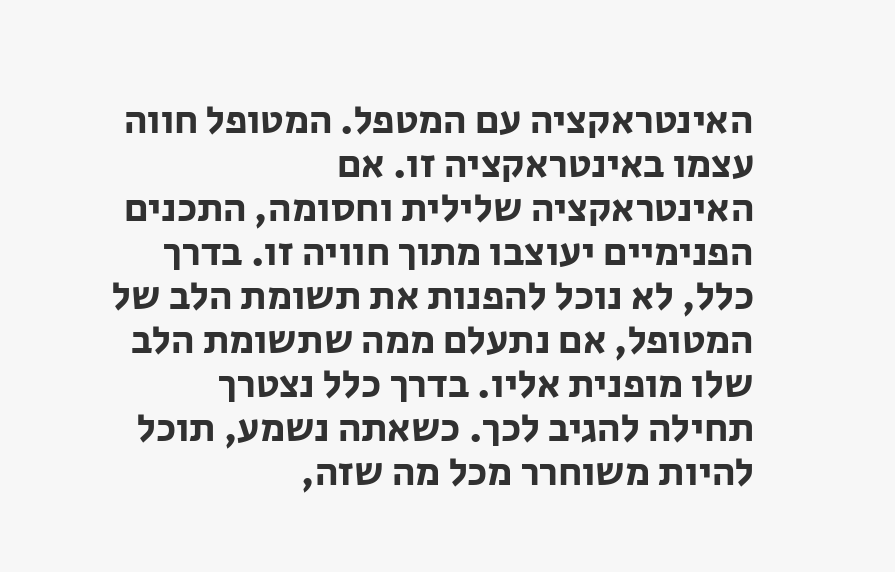האינטראקציה עם המטפל. המטופל חווה עצמו באינטראקציה זו. אם האינטראקציה שלילית וחסומה, התכנים הפנימיים יעוצבו מתוך חוויה זו. בדרך כלל, לא נוכל להפנות את תשומת הלב של המטופל, אם נתעלם ממה שתשומת הלב שלו מופנית אליו. בדרך כלל נצטרך תחילה להגיב לכך. כשאתה נשמע, תוכל להיות משוחרר מכל מה שזה,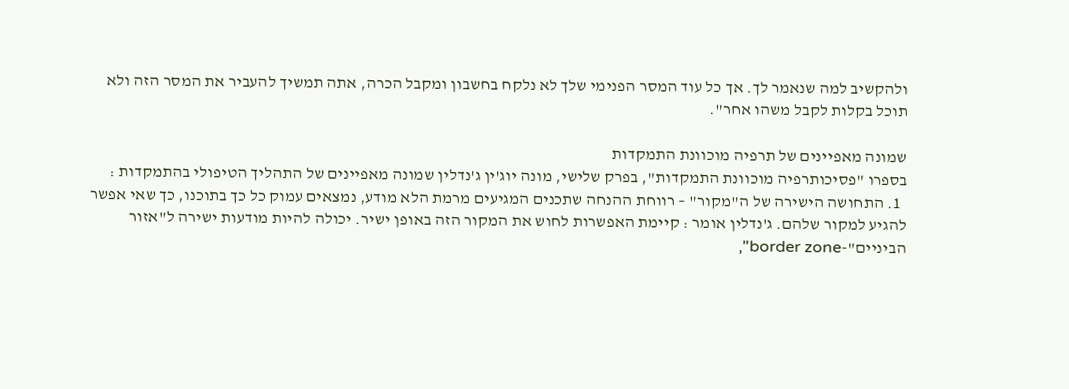ולהקשיב למה שנאמר לך. אך כל עוד המסר הפנימי שלך לא נלקח בחשבון ומקבל הכרה, אתה תמשיך להעביר את המסר הזה ולא תוכל בקלות לקבל משהו אחר".

שמונה מאפיינים של תרפיה מוכוונת התמקדות
בספרו "פסיכותרפיה מוכוונת התמקדות", בפרק שלישי, מונה יוג'ין ג'נדלין שמונה מאפיינים של התהליך הטיפולי בהתמקדות :
  1. התחושה הישירה של ה"מקור" – רווחת ההנחה שתכנים המגיעים מרמת הלא מודע, נמצאים עמוק כל כך בתוכנו, כך שאי אפשר להגיע למקור שלהם. ג'נדלין אומר : קיימת האפשרות לחוש את המקור הזה באופן ישיר. יכולה להיות מודעות ישירה ל"אזור הביניים"-border zone",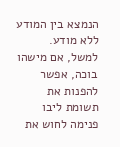הנמצא בין המודע ללא מודע. למשל, אם מישהו בוכה, אפשר להפנות את תשומת ליבו פנימה לחוש את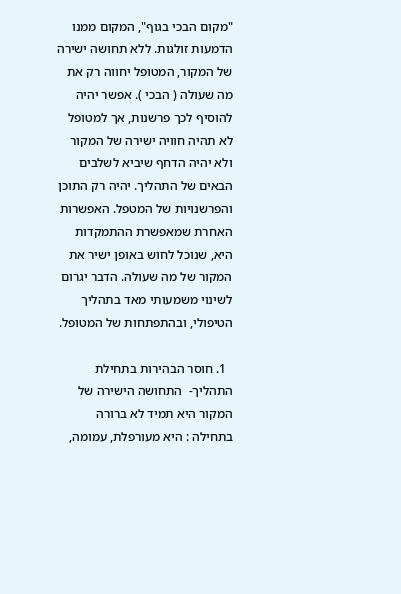"מקום הבכי בגוף", המקום ממנו הדמעות זולגות. ללא תחושה ישירה של המקור, המטופל יחווה רק את מה שעולה ( הבכי ). אפשר יהיה להוסיף לכך פרשנות, אך למטופל לא תהיה חוויה ישירה של המקור ולא יהיה הדחף שיביא לשלבים הבאים של התהליך. יהיה רק התוכן והפרשנויות של המטפל. האפשרות האחרת שמאפשרת ההתמקדות היא, שנוכל לחוש באופן ישיר את המקור של מה שעולה. הדבר יגרום לשינוי משמעותי מאד בתהליך הטיפולי, ובהתפתחות של המטופל.

  1. חוסר הבהירות בתחילת התהליך-  התחושה הישירה של המקור היא תמיד לא ברורה בתחילה : היא מעורפלת, עמומה,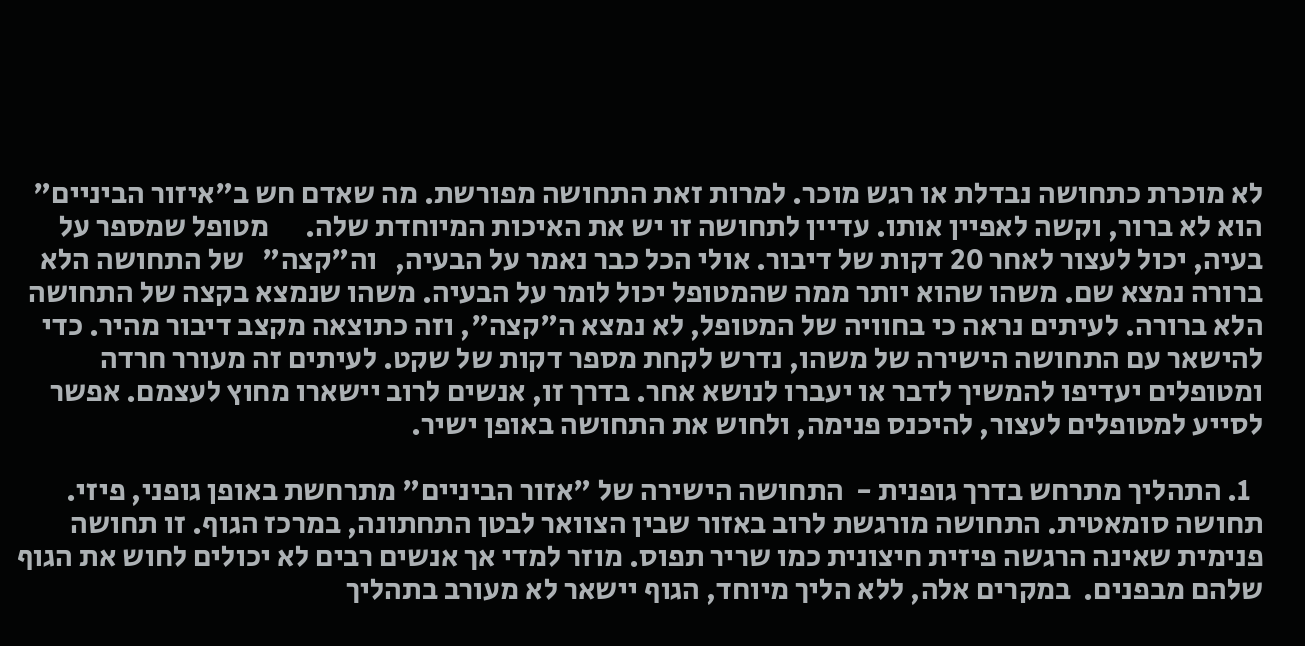לא מוכרת כתחושה נבדלת או רגש מוכר. למרות זאת התחושה מפורשת. מה שאדם חש ב"איזור הביניים" הוא לא ברור, וקשה לאפיין אותו. עדיין לתחושה זו יש את האיכות המיוחדת שלה.      מטופל שמספר על בעיה, יכול לעצור לאחר 20 דקות של דיבור. אולי הכל כבר נאמר על הבעיה,   וה"קצה"   של התחושה הלא ברורה נמצא שם. משהו שהוא יותר ממה שהמטופל יכול לומר על הבעיה. משהו שנמצא בקצה של התחושה הלא ברורה. לעיתים נראה כי בחוויה של המטופל, לא נמצא ה"קצה", וזה כתוצאה מקצב דיבור מהיר. כדי להישאר עם התחושה הישירה של משהו, נדרש לקחת מספר דקות של שקט. לעיתים זה מעורר חרדה ומטופלים יעדיפו להמשיך לדבר או יעברו לנושא אחר. בדרך זו, אנשים לרוב יישארו מחוץ לעצמם. אפשר לסייע למטופלים לעצור, להיכנס פנימה, ולחוש את התחושה באופן ישיר.

  1. התהליך מתרחש בדרך גופנית -  התחושה הישירה של "אזור הביניים" מתרחשת באופן גופני, פיזי. תחושה סומאטית. התחושה מורגשת לרוב באזור שבין הצוואר לבטן התחתונה, במרכז הגוף. זו תחושה פנימית שאינה הרגשה פיזית חיצונית כמו שריר תפוס. מוזר למדי אך אנשים רבים לא יכולים לחוש את הגוף שלהם מבפנים.  במקרים אלה, ללא הליך מיוחד, הגוף יישאר לא מעורב בתהליך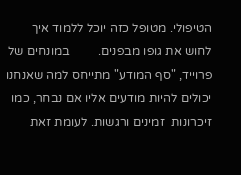הטיפולי. מטופל כזה יוכל ללמוד איך לחוש את גופו מבפנים.         במונחים של פרוייד, "סף המודע" מתייחס למה שאנחנו יכולים להיות מודעים אליו אם נבחר, כמו זיכרונות  זמינים ורגשות. לעומת זאת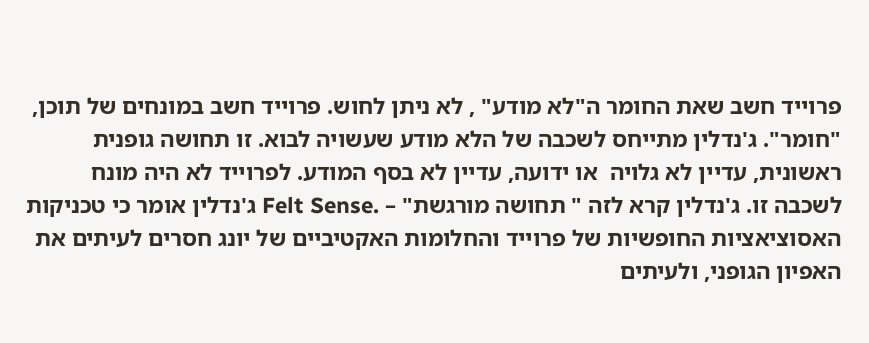פרוייד חשב שאת החומר ה"לא מודע" , לא ניתן לחוש. פרוייד חשב במונחים של תוכן, "חומר". ג'נדלין מתייחס לשכבה של הלא מודע שעשויה לבוא. זו תחושה גופנית ראשונית, עדיין לא גלויה  או ידועה, עדיין לא בסף המודע. לפרוייד לא היה מונח לשכבה זו. ג'נדלין קרא לזה " תחושה מורגשת" – .Felt Sense ג'נדלין אומר כי טכניקות האסוציאציות החופשיות של פרוייד והחלומות האקטיביים של יונג חסרים לעיתים את האפיון הגופני, ולעיתים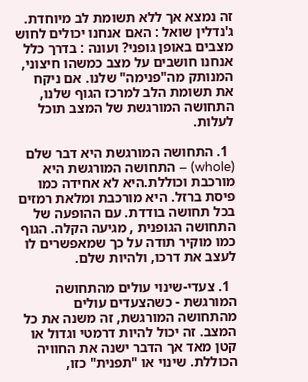זה נמצא אך ללא תשומת לב מיוחדת.  ג'נדלין שואל : האם אנחנו יכולים לחוש מצבים באופן גופני? ועונה : בדרך כלל אנחנו חושבים על מצב כמשהו חיצוני, המנותק מה"פנימה" שלנו. אם ניקח את תשומת הלב למרכז הגוף שלנו, התחושה המורגשת של המצב תוכל לעלות.

  1. התחושה המורגשת היא דבר שלם (whole) – התחושה המורגשת היא מורכבת וכוללת.היא לא אחידה כמו פיסת ברזל. היא מורכבת ומלאת רמזים בכל תחושה בודדת. עם ההופעה של התחושה הגופנית , מגיעה הקלה. הגוף כמו מוקיר תודה על כך שמאפשרים לו לעצב את דרכו, ולהיות שלם.

  1. צעדי-שינוי עולים מהתחושה המורגשת - כשהצעדים עולים מהתחושה המורגשת, זה משנה את כל המצב. זה יכול להיות דרמטי וגדול או קטן מאד אך הדבר ישנה את החוויה הכוללת. שינוי או "תפנית" כזו,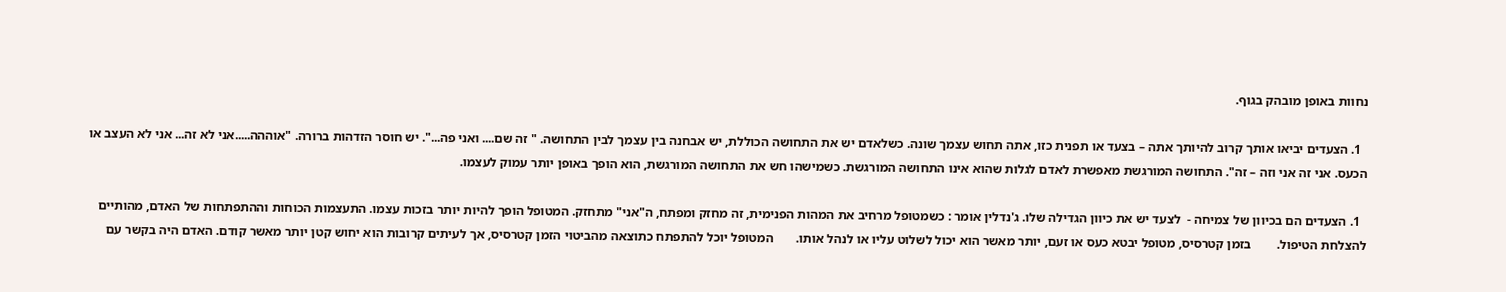נחוות באופן מובהק בגוף.

  1. הצעדים יביאו אותך קרוב להיותך אתה – בצעד או תפנית כזו, אתה תחוש עצמך שונה. כשלאדם יש את התחושה הכוללת, יש אבחנה בין עצמך לבין התחושה. " זה שם.... ואני פה...". יש חוסר הזדהות ברורה. "אוההה.....אני לא זה... אני לא העצב או הכעס. אני זה אני וזה – זה". התחושה המורגשת מאפשרת לאדם לגלות שהוא אינו התחושה המורגשת. כשמישהו חש את התחושה המורגשת, הוא הופך באופן יותר עמוק לעצמו.

  1. הצעדים הם בכיוון של צמיחה -  לצעד יש את כיוון הגדילה שלו. ג'נדלין אומר : כשמטופל מרחיב את המהות הפנימית, זה מחזק ומפתח, ה"אני" מתחזק. המטופל הופך להיות יותר בזכות עצמו. התעצמות הכוחות וההתפתחות של האדם, מהותיים להצלחת הטיפול.        בזמן קטרסיס, מטופל יבטא כעס או זעם, יותר מאשר הוא יכול לשלוט עליו או לנהל אותו.       המטופל יוכל להתפתח כתוצאה מהביטוי הזמן קטרסיס, אך לעיתים קרובות הוא יחוש קטן יותר מאשר קודם. האדם היה בקשר עם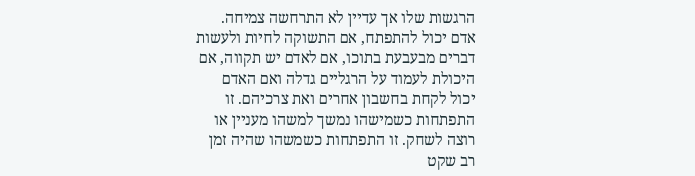הרגשות שלו אך עדיין לא התרחשה צמיחה. אדם יכול להתפתח, אם התשוקה לחיות ולעשות דברים מבעבעת בתוכו, אם לאדם יש תקווה, אם היכולת לעמוד על הרגליים גדלה ואם האדם יכול לקחת בחשבון אחרים ואת צרכיהם. זו התפתחות כשמישהו נמשך למשהו מעניין או רוצה לשחק. זו התפתחות כשמשהו שהיה זמן רב שקט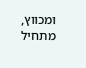ומכווץ, מתחיל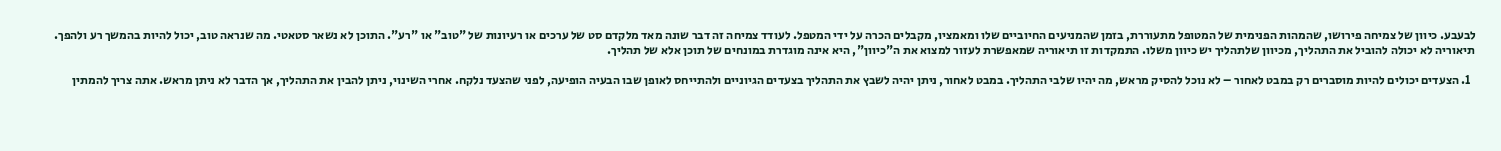לבעבע. כיוון של צמיחה פירושו, שהמהות הפנימית של המטופל מתעוררת, בזמן שהמניעים החיוביים שלו ומאמציו, מקבלים הכרה על ידי המטפל. לעודד צמיחה זה דבר שונה מאד מלקדם סט של ערכים או רעיונות של "טוב" או "רע". התוכן לא נשאר סטאטי. מה שנראה טוב, יכול להיות בהמשך רע ולהפך. תיאוריה לא יכולה להוביל את התהליך, מכיוון שלתהליך יש כיוון משלו. התמקדות זו תיאוריה שמאפשרת לעזור למצוא את ה"כיוון", היא אינה מוגדרת במונחים של תוכן אלא של תהליך.

  1. הצעדים יכולים להיות מוסברים רק במבט לאחור – לא נוכל להסיק מראש, מה יהיו שלבי התהליך. במבט לאחור, ניתן יהיה לשבץ את התהליך בצעדים הגיוניים ולהתייחס לאופן שבו הבעיה הופיעה, לפני שהצעד נלקח. אחרי השינוי, ניתן להבין את התהליך, אך הדבר לא ניתן מראש. אתה צריך להמתין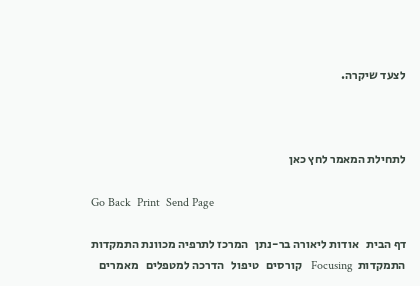לצעד שיקרה.



לתחילת המאמר לחץ כאן

Go Back  Print  Send Page

דף הבית   אודות ליאורה בר-נתן   המרכז לתרפיה מכוונת התמקדות  התמקדות  Focusing   קורסים   טיפול   הדרכה למטפלים   מאמרים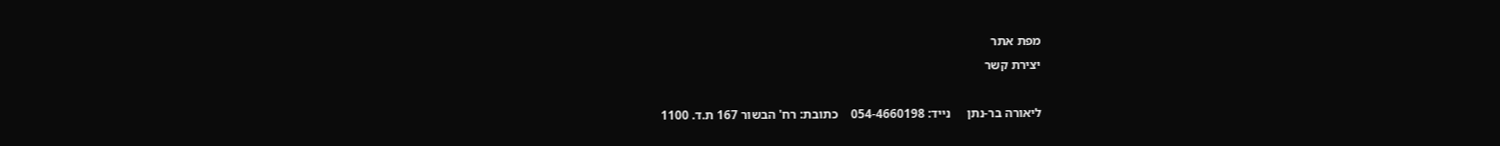מפת אתר
יצירת קשר

ליאורה בר-נתן     נייד: 054-4660198    כתובת: רח' הבשור 167 ת.ד. 1100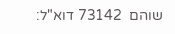שוהם  73142 דוא"ל: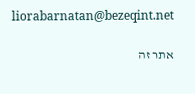liorabarnatan@bezeqint.net

אתר זה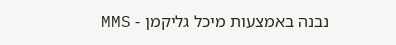נבנה באמצעות מיכל גליקמן - MMS